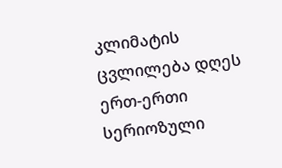კლიმატის ცვლილება დღეს ერთ-ერთი სერიოზული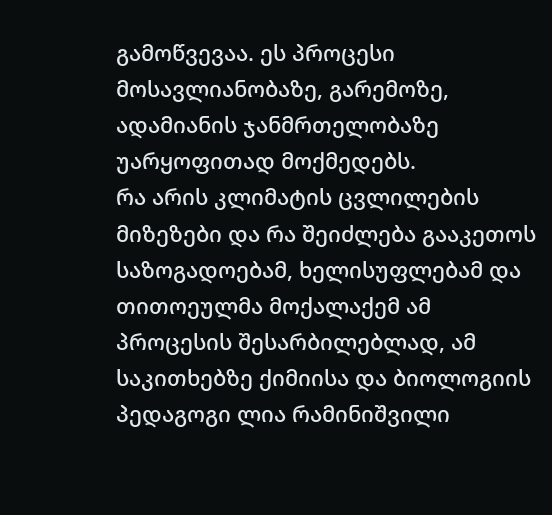გამოწვევაა. ეს პროცესი მოსავლიანობაზე, გარემოზე, ადამიანის ჯანმრთელობაზე უარყოფითად მოქმედებს.
რა არის კლიმატის ცვლილების მიზეზები და რა შეიძლება გააკეთოს საზოგადოებამ, ხელისუფლებამ და თითოეულმა მოქალაქემ ამ პროცესის შესარბილებლად, ამ საკითხებზე ქიმიისა და ბიოლოგიის პედაგოგი ლია რამინიშვილი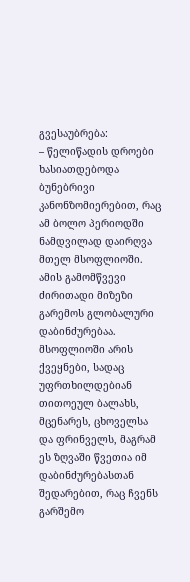გვესაუბრება:
– წელიწადის დროები ხასიათდებოდა ბუნებრივი კანონზომიერებით, რაც ამ ბოლო პერიოდში ნამდვილად დაირღვა მთელ მსოფლიოში. ამის გამომწვევი ძირითადი მიზეზი გარემოს გლობალური დაბინძურებაა.
მსოფლიოში არის ქვეყნები, სადაც უფრთხილდებიან თითოეულ ბალახს, მცენარეს, ცხოველსა და ფრინველს, მაგრამ ეს ზღვაში წვეთია იმ დაბინძურებასთან შედარებით, რაც ჩვენს გარშემო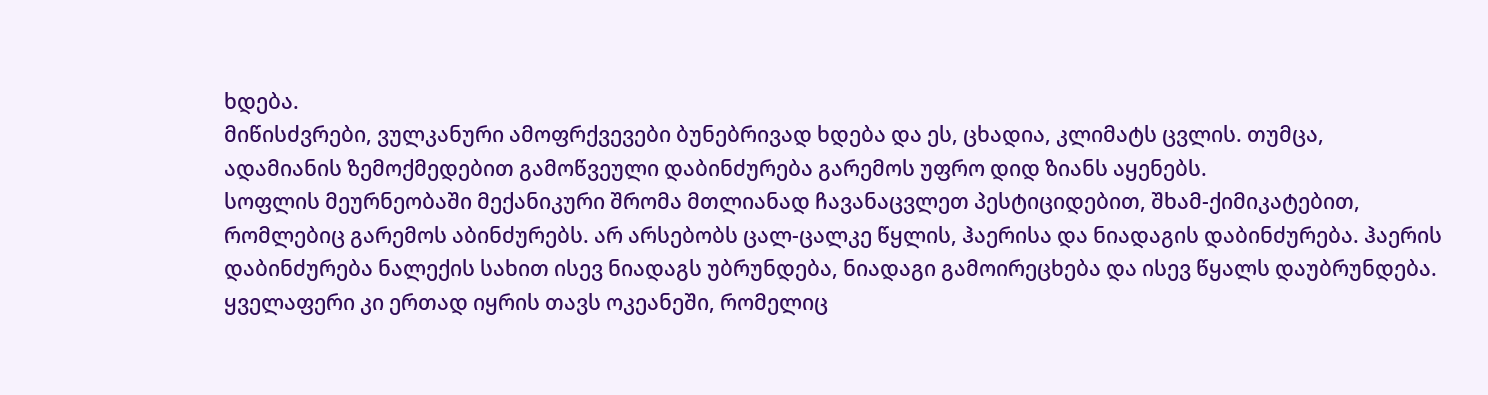ხდება.
მიწისძვრები, ვულკანური ამოფრქვევები ბუნებრივად ხდება და ეს, ცხადია, კლიმატს ცვლის. თუმცა, ადამიანის ზემოქმედებით გამოწვეული დაბინძურება გარემოს უფრო დიდ ზიანს აყენებს.
სოფლის მეურნეობაში მექანიკური შრომა მთლიანად ჩავანაცვლეთ პესტიციდებით, შხამ-ქიმიკატებით, რომლებიც გარემოს აბინძურებს. არ არსებობს ცალ-ცალკე წყლის, ჰაერისა და ნიადაგის დაბინძურება. ჰაერის დაბინძურება ნალექის სახით ისევ ნიადაგს უბრუნდება, ნიადაგი გამოირეცხება და ისევ წყალს დაუბრუნდება. ყველაფერი კი ერთად იყრის თავს ოკეანეში, რომელიც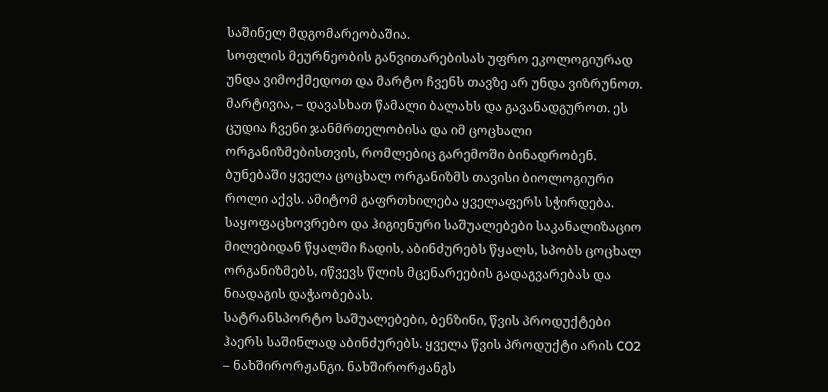საშინელ მდგომარეობაშია.
სოფლის მეურნეობის განვითარებისას უფრო ეკოლოგიურად უნდა ვიმოქმედოთ და მარტო ჩვენს თავზე არ უნდა ვიზრუნოთ. მარტივია, – დავასხათ წამალი ბალახს და გავანადგუროთ. ეს ცუდია ჩვენი ჯანმრთელობისა და იმ ცოცხალი ორგანიზმებისთვის, რომლებიც გარემოში ბინადრობენ.
ბუნებაში ყველა ცოცხალ ორგანიზმს თავისი ბიოლოგიური როლი აქვს. ამიტომ გაფრთხილება ყველაფერს სჭირდება.
საყოფაცხოვრებო და ჰიგიენური საშუალებები საკანალიზაციო მილებიდან წყალში ჩადის, აბინძურებს წყალს, სპობს ცოცხალ ორგანიზმებს, იწვევს წლის მცენარეების გადაგვარებას და ნიადაგის დაჭაობებას.
სატრანსპორტო საშუალებები, ბენზინი, წვის პროდუქტები ჰაერს საშინლად აბინძურებს. ყველა წვის პროდუქტი არის CO2 – ნახშირორჟანგი. ნახშირორჟანგს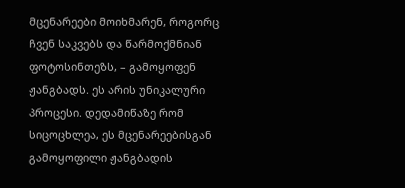მცენარეები მოიხმარენ, როგორც ჩვენ საკვებს და წარმოქმნიან ფოტოსინთეზს, – გამოყოფენ ჟანგბადს. ეს არის უნიკალური პროცესი. დედამიწაზე რომ სიცოცხლეა, ეს მცენარეებისგან გამოყოფილი ჟანგბადის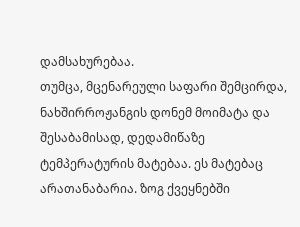დამსახურებაა.
თუმცა, მცენარეული საფარი შემცირდა, ნახშირროჟანგის დონემ მოიმატა და შესაბამისად, დედამიწაზე ტემპერატურის მატებაა. ეს მატებაც არათანაბარია. ზოგ ქვეყნებში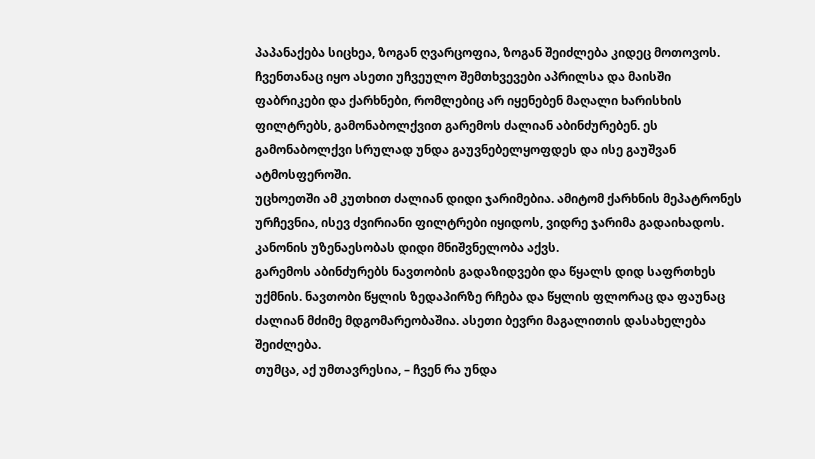პაპანაქება სიცხეა, ზოგან ღვარცოფია, ზოგან შეიძლება კიდეც მოთოვოს. ჩვენთანაც იყო ასეთი უჩვეულო შემთხვევები აპრილსა და მაისში
ფაბრიკები და ქარხნები, რომლებიც არ იყენებენ მაღალი ხარისხის ფილტრებს, გამონაბოლქვით გარემოს ძალიან აბინძურებენ. ეს გამონაბოლქვი სრულად უნდა გაუვნებელყოფდეს და ისე გაუშვან ატმოსფეროში.
უცხოეთში ამ კუთხით ძალიან დიდი ჯარიმებია. ამიტომ ქარხნის მეპატრონეს ურჩევნია, ისევ ძვირიანი ფილტრები იყიდოს, ვიდრე ჯარიმა გადაიხადოს. კანონის უზენაესობას დიდი მნიშვნელობა აქვს.
გარემოს აბინძურებს ნავთობის გადაზიდვები და წყალს დიდ საფრთხეს უქმნის. ნავთობი წყლის ზედაპირზე რჩება და წყლის ფლორაც და ფაუნაც ძალიან მძიმე მდგომარეობაშია. ასეთი ბევრი მაგალითის დასახელება შეიძლება.
თუმცა, აქ უმთავრესია, – ჩვენ რა უნდა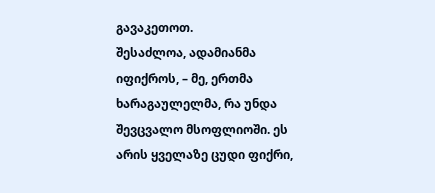გავაკეთოთ.
შესაძლოა, ადამიანმა იფიქროს, – მე, ერთმა ხარაგაულელმა, რა უნდა შევცვალო მსოფლიოში. ეს არის ყველაზე ცუდი ფიქრი,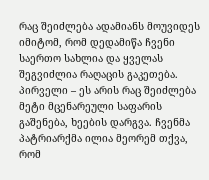რაც შეიძლება ადამიანს მოუვიდეს იმიტომ, რომ დედამიწა ჩვენი საერთო სახლია და ყველას შეგვიძლია რაღაცის გაკეთება.
პირველი – ეს არის რაც შეიძლება მეტი მცენარეული საფარის გაშენება, ხეების დარგვა. ჩვენმა პატრიარქმა ილია მეორემ თქვა, რომ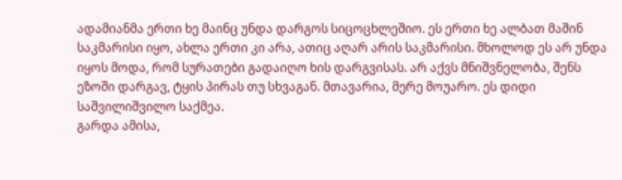ადამიანმა ერთი ხე მაინც უნდა დარგოს სიცოცხლეშიო. ეს ერთი ხე ალბათ მაშინ საკმარისი იყო, ახლა ერთი კი არა, ათიც აღარ არის საკმარისი. მხოლოდ ეს არ უნდა იყოს მოდა, რომ სურათები გადაიღო ხის დარგვისას. არ აქვს მნიშვნელობა, შენს ეზოში დარგავ, ტყის პირას თუ სხვაგან. მთავარია, მერე მოუარო. ეს დიდი საშვილიშვილო საქმეა.
გარდა ამისა,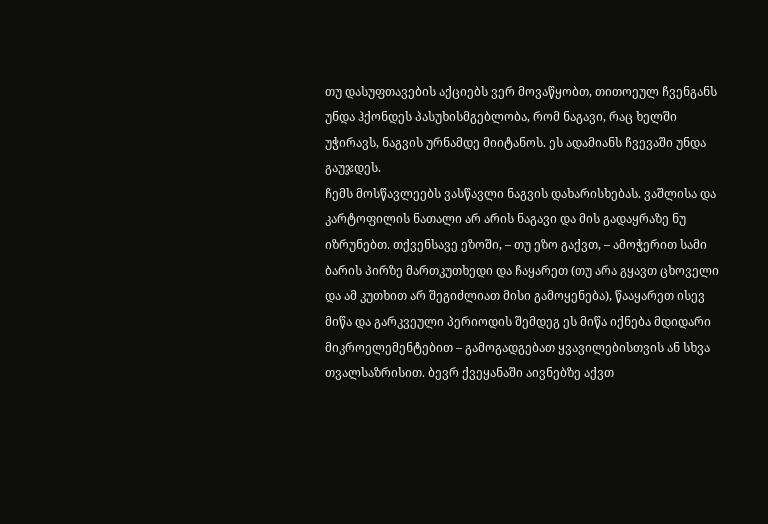თუ დასუფთავების აქციებს ვერ მოვაწყობთ, თითოეულ ჩვენგანს უნდა ჰქონდეს პასუხისმგებლობა, რომ ნაგავი, რაც ხელში უჭირავს, ნაგვის ურნამდე მიიტანოს. ეს ადამიანს ჩვევაში უნდა გაუჯდეს.
ჩემს მოსწავლეებს ვასწავლი ნაგვის დახარისხებას. ვაშლისა და კარტოფილის ნათალი არ არის ნაგავი და მის გადაყრაზე ნუ იზრუნებთ. თქვენსავე ეზოში, – თუ ეზო გაქვთ, – ამოჭერით სამი ბარის პირზე მართკუთხედი და ჩაყარეთ (თუ არა გყავთ ცხოველი და ამ კუთხით არ შეგიძლიათ მისი გამოყენება), წააყარეთ ისევ მიწა და გარკვეული პერიოდის შემდეგ ეს მიწა იქნება მდიდარი მიკროელემენტებით – გამოგადგებათ ყვავილებისთვის ან სხვა თვალსაზრისით. ბევრ ქვეყანაში აივნებზე აქვთ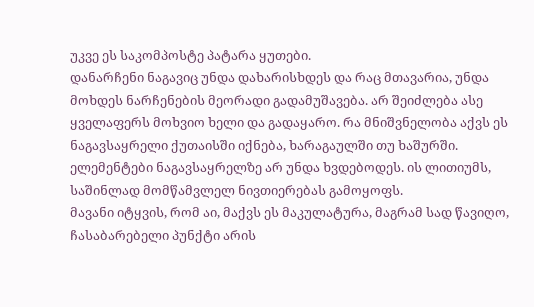უკვე ეს საკომპოსტე პატარა ყუთები.
დანარჩენი ნაგავიც უნდა დახარისხდეს და რაც მთავარია, უნდა მოხდეს ნარჩენების მეორადი გადამუშავება. არ შეიძლება ასე ყველაფერს მოხვიო ხელი და გადაყარო. რა მნიშვნელობა აქვს ეს ნაგავსაყრელი ქუთაისში იქნება, ხარაგაულში თუ ხაშურში.
ელემენტები ნაგავსაყრელზე არ უნდა ხვდებოდეს. ის ლითიუმს, საშინლად მომწამვლელ ნივთიერებას გამოყოფს.
მავანი იტყვის, რომ აი, მაქვს ეს მაკულატურა, მაგრამ სად წავიღო, ჩასაბარებელი პუნქტი არის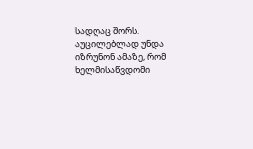სადღაც შორს. აუცილებლად უნდა იზრუნონ ამაზე, რომ ხელმისაწვდომი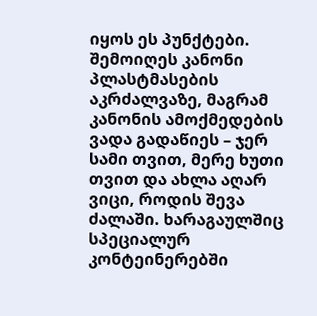იყოს ეს პუნქტები.
შემოიღეს კანონი პლასტმასების აკრძალვაზე, მაგრამ კანონის ამოქმედების ვადა გადაწიეს – ჯერ სამი თვით, მერე ხუთი თვით და ახლა აღარ ვიცი, როდის შევა ძალაში. ხარაგაულშიც სპეციალურ კონტეინერებში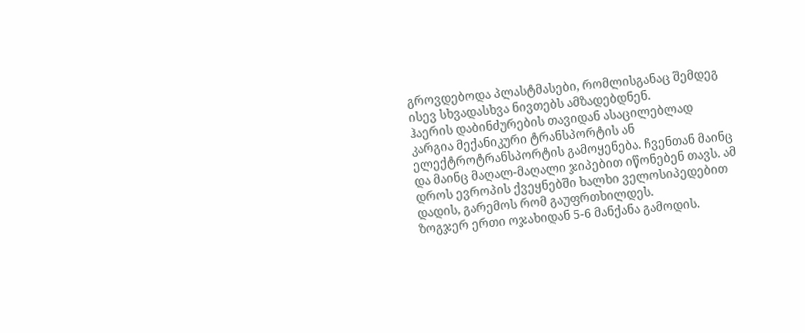გროვდებოდა პლასტმასები, რომლისგანაც შემდეგ ისევ სხვადასხვა ნივთებს ამზადებდნენ.
ჰაერის დაბინძურების თავიდან ასაცილებლად კარგია მექანიკური ტრანსპორტის ან ელექტროტრანსპორტის გამოყენება. ჩვენთან მაინც და მაინც მაღალ-მაღალი ჯიპებით იწონებენ თავს. ამ დროს ევროპის ქვეყნებში ხალხი ველოსიპედებით დადის, გარემოს რომ გაუფრთხილდეს.
ზოგჯერ ერთი ოჯახიდან 5-6 მანქანა გამოდის.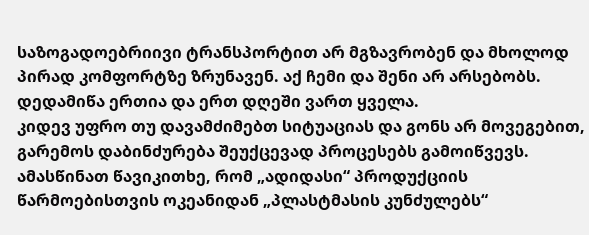საზოგადოებრიივი ტრანსპორტით არ მგზავრობენ და მხოლოდ პირად კომფორტზე ზრუნავენ. აქ ჩემი და შენი არ არსებობს. დედამიწა ერთია და ერთ დღეში ვართ ყველა.
კიდევ უფრო თუ დავამძიმებთ სიტუაციას და გონს არ მოვეგებით, გარემოს დაბინძურება შეუქცევად პროცესებს გამოიწვევს.
ამასწინათ წავიკითხე, რომ „ადიდასი“ პროდუქციის წარმოებისთვის ოკეანიდან „პლასტმასის კუნძულებს“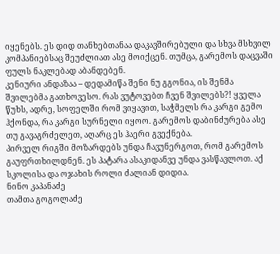იყენებს. ეს დიდ თანხებთანაა დაკავშირებული და სხვა მსხვილ კომპანიებსაც შეუძლიათ ასე მოიქცენ. თუმცა, გარემოს დაცვაში ფულს ნაკლებად აბანდებენ.
კენიური ანდაზაა – დედამიწა შენი ნუ გგონია, ის შენმა შვილებმა გათხოვესო. რას ვუტოვებთ ჩვენ შვილებს?! ყველა წუხს, ადრე, სოფელში რომ ვიყავით, საჭმელს რა კარგი გემო ჰქონდა, რა კარგი სურნელი იყოო. გარემოს დაბინძურება ასე თუ გავაგრძელეთ, აღარც ეს ჰაერი გვექნება.
პირველ რიგში მოზარდებს უნდა ჩავუნერგოთ, რომ გარემოს გაუფრთხილდნენ. ეს პატარა ასაკიდანვე უნდა ვასწავლოთ. აქ სკოლისა და ოჯახის როლი ძალიან დიდია.
ნინო კაპანაძე
თამთა გოგოლაძე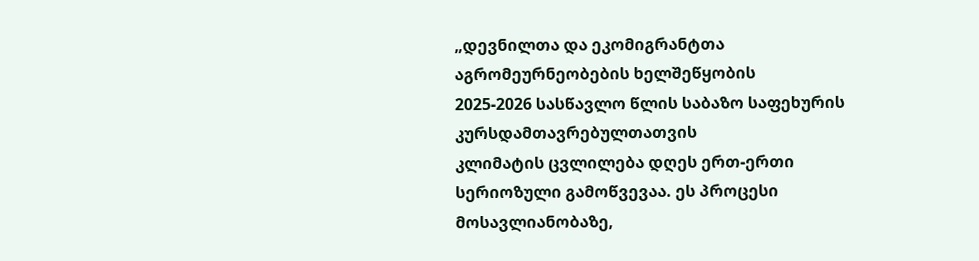„დევნილთა და ეკომიგრანტთა აგრომეურნეობების ხელშეწყობის
2025-2026 სასწავლო წლის საბაზო საფეხურის კურსდამთავრებულთათვის
კლიმატის ცვლილება დღეს ერთ-ერთი სერიოზული გამოწვევაა. ეს პროცესი მოსავლიანობაზე,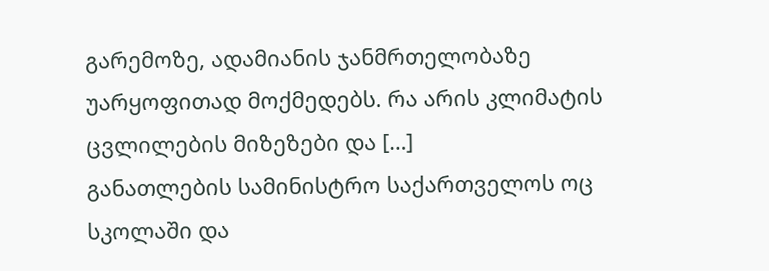გარემოზე, ადამიანის ჯანმრთელობაზე უარყოფითად მოქმედებს. რა არის კლიმატის ცვლილების მიზეზები და […]
განათლების სამინისტრო საქართველოს ოც სკოლაში და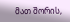მათ შორის,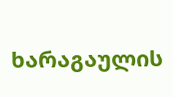ხარაგაულის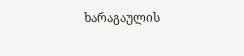ხარაგაულის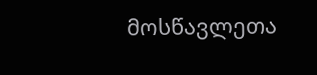მოსწავლეთა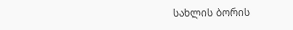სახლის ბორის